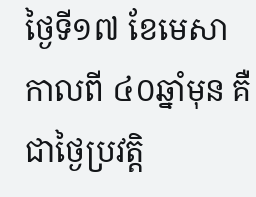ថ្ងៃទី១៧ ខែមេសា កាលពី ៤០ឆ្នាំមុន គឺជាថ្ងៃប្រវត្តិ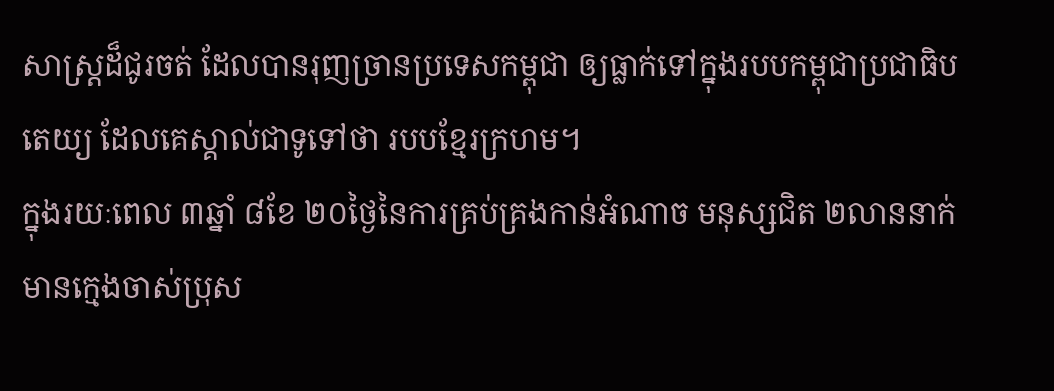សាស្ត្រដ៏ជូរចត់ ដែលបានរុញច្រានប្រទេសកម្ពុជា ឲ្យធ្លាក់ទៅក្នុងរបបកម្ពុជាប្រជាធិបតេយ្យ ដែលគេស្គាល់ជាទូទៅថា របបខ្មែរក្រហម។
ក្នុងរយៈពេល ៣ឆ្នាំ ៨ខែ ២០ថ្ងៃនៃការគ្រប់គ្រងកាន់អំណាច មនុស្សជិត ២លាននាក់មានក្មេងចាស់ប្រុស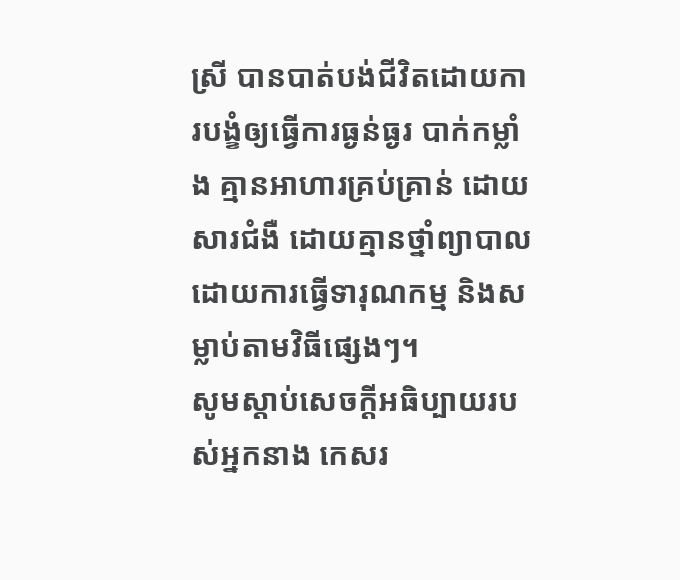ស្រី បានបាត់បង់ជីវិតដោយការបង្ខំឲ្យធ្វើការធ្ងន់ធ្ងរ បាក់កម្លាំង គ្មានអាហារគ្រប់គ្រាន់ ដោយសារជំងឺ ដោយគ្មានថ្នាំព្យាបាល ដោយការធ្វើទារុណកម្ម និងសម្លាប់តាមវិធីផ្សេងៗ។
សូមស្តាប់សេចក្តីអធិប្បាយរបស់អ្នកនាង កេសរ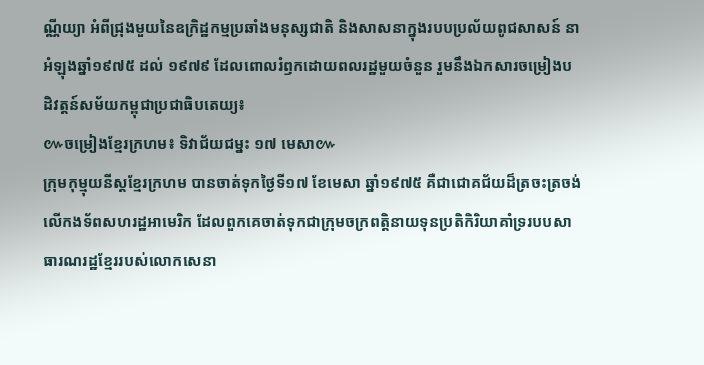ណ្ណីយ្យា អំពីជ្រុងមួយនៃឧក្រិដ្ឋកម្មប្រឆាំងមនុស្សជាតិ និងសាសនាក្នុងរបបប្រល័យពូជសាសន៍ នាអំឡុងឆ្នាំ១៩៧៥ ដល់ ១៩៧៩ ដែលពោលរំឭកដោយពលរដ្ឋមួយចំនួន រួមនឹងឯកសារចម្រៀងបដិវត្តន៍សម័យកម្ពុជាប្រជាធិបតេយ្យ៖
៚ចម្រៀងខ្មែរក្រហម៖ ទិវាជ័យជម្នះ ១៧ មេសា៚
ក្រុមកុម្មុយនីស្តខ្មែរក្រហម បានចាត់ទុកថ្ងៃទី១៧ ខែមេសា ឆ្នាំ១៩៧៥ គឺជាជោគជ័យដ៏ត្រចះត្រចង់លើកងទ័ពសហរដ្ឋអាមេរិក ដែលពួកគេចាត់ទុកជាក្រុមចក្រពត្តិនាយទុនប្រតិកិរិយាគាំទ្ររបបសាធារណរដ្ឋខ្មែររបស់លោកសេនា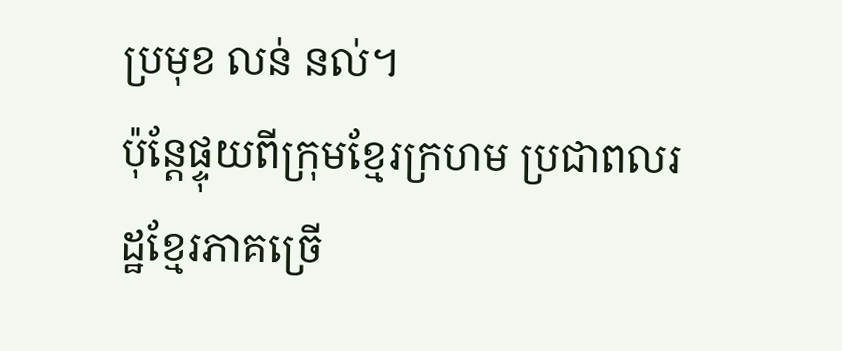ប្រមុខ លន់ នល់។
ប៉ុន្តែផ្ទុយពីក្រុមខ្មែរក្រហម ប្រជាពលរដ្ឋខ្មែរភាគច្រើ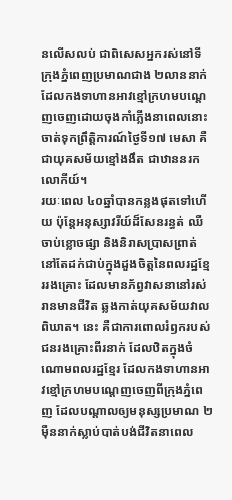នលើសលប់ ជាពិសេសអ្នករស់នៅទីក្រុងភ្នំពេញប្រមាណជាង ២លាននាក់ ដែលកងទាហានអាវខ្មៅក្រហមបណ្ដេញចេញដោយចុងកាំភ្លើងនាពេលនោះ ចាត់ទុកព្រឹត្តិការណ៍ថ្ងៃទី១៧ មេសា គឺជាយុគសម័យខ្មៅងងឹត ជាឋាននរកលោកីយ៍។
រយៈពេល ៤០ឆ្នាំបានកន្លងផុតទៅហើយ ប៉ុន្តែអនុស្សាវរីយ៍ដ៏សែនរន្ធត់ ឈឺចាប់ខ្លោចផ្សា និងនិរាសប្រាសព្រាត់ នៅតែដក់ជាប់ក្នុងដួងចិត្តនៃពលរដ្ឋខ្មែររងគ្រោះ ដែលមានភ័ព្វវាសនានៅរស់រានមានជីវិត ឆ្លងកាត់យុគសម័យវាលពិឃាត។ នេះ គឺជាការពោលរំឭករបស់ជនរងគ្រោះពីរនាក់ ដែលឋិតក្នុងចំណោមពលរដ្ឋខ្មែរ ដែលកងទាហានអាវខ្មៅក្រហមបណ្ដេញចេញពីក្រុងភ្នំពេញ ដែលបណ្ដាលឲ្យមនុស្សប្រមាណ ២ម៉ឺននាក់ស្លាប់បាត់បង់ជីវិតនាពេល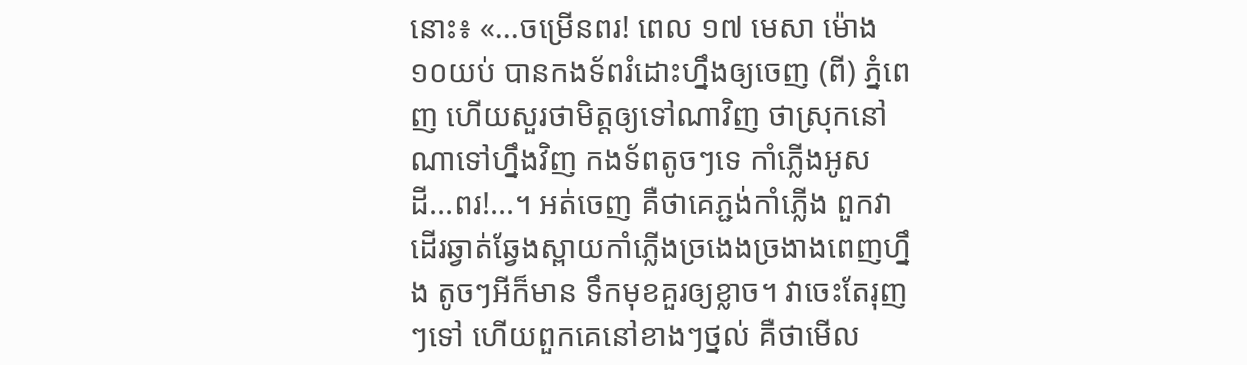នោះ៖ «...ចម្រើនពរ! ពេល ១៧ មេសា ម៉ោង ១០យប់ បានកងទ័ពរំដោះហ្នឹងឲ្យចេញ (ពី) ភ្នំពេញ ហើយសួរថាមិត្តឲ្យទៅណាវិញ ថាស្រុកនៅណាទៅហ្នឹងវិញ កងទ័ពតូចៗទេ កាំភ្លើងអូសដី...ពរ!...។ អត់ចេញ គឺថាគេភ្ជង់កាំភ្លើង ពួកវាដើរឆ្វាត់ឆ្វែងស្ពាយកាំភ្លើងច្រងេងច្រងាងពេញហ្នឹង តូចៗអីក៏មាន ទឹកមុខគួរឲ្យខ្លាច។ វាចេះតែរុញៗទៅ ហើយពួកគេនៅខាងៗថ្នល់ គឺថាមើល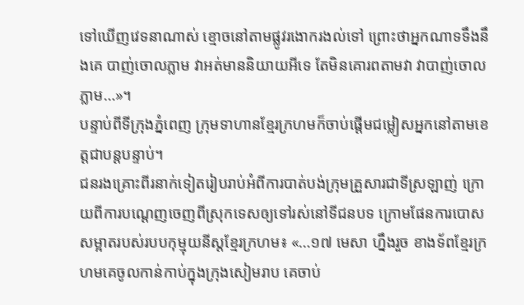ទៅឃើញវេទនាណាស់ ខ្មោចនៅតាមផ្លូវរងោករងល់ទៅ ព្រោះថាអ្នកណាទទឹងនឹងគេ បាញ់ចោលភ្លាម វាអត់មាននិយាយអីទេ តែមិនគោរពតាមវា វាបាញ់ចោលភ្លាម...»។
បន្ទាប់ពីទីក្រុងភ្នំពេញ ក្រុមទាហានខ្មែរក្រហមក៏ចាប់ផ្តើមជម្លៀសអ្នកនៅតាមខេត្តជាបន្តបន្ទាប់។
ជនរងគ្រោះពីរនាក់ទៀតរៀបរាប់អំពីការបាត់បង់ក្រុមគ្រួសារជាទីស្រឡាញ់ ក្រោយពីការបណ្ដេញចេញពីស្រុកទេសឲ្យទៅរស់នៅទីជនបទ ក្រោមផែនការបោសសម្អាតរបស់របបកុម្មុយនីស្តខ្មែរក្រហម៖ «...១៧ មេសា ហ្នឹងរួច ខាងទ័ពខ្មែរក្រហមគេចូលកាន់កាប់ក្នុងក្រុងសៀមរាប គេចាប់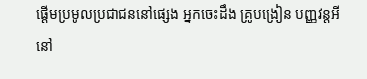ផ្ដើមប្រមូលប្រជាជននៅផ្សេង អ្នកចេះដឹង គ្រូបង្រៀន បញ្ញវន្តអីនៅ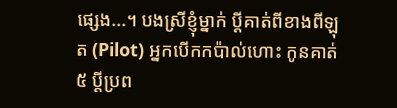ផ្សេង...។ បងស្រីខ្ញុំម្នាក់ ប្ដីគាត់ពីខាងពីឡុត (Pilot) អ្នកបើកកប៉ាល់ហោះ កូនគាត់៥ ប្ដីប្រព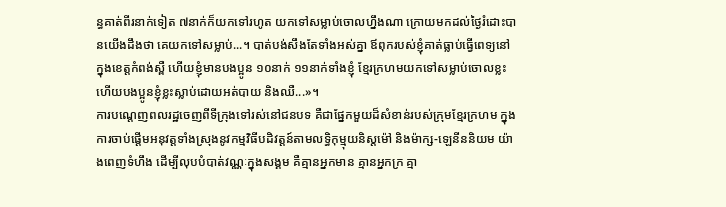ន្ធគាត់ពីរនាក់ទៀត ៧នាក់ក៏យកទៅរហូត យកទៅសម្លាប់ចោលហ្នឹងណា ក្រោយមកដល់ថ្ងៃរំដោះបានយើងដឹងថា គេយកទៅសម្លាប់...។ បាត់បង់សឹងតែទាំងអស់គ្នា ឪពុករបស់ខ្ញុំគាត់ធ្លាប់ធ្វើពេទ្យនៅក្នុងខេត្តកំពង់ស្ពឺ ហើយខ្ញុំមានបងប្អូន ១០នាក់ ១១នាក់ទាំងខ្ញុំ ខ្មែរក្រហមយកទៅសម្លាប់ចោលខ្លះ ហើយបងប្អូនខ្ញុំខ្លះស្លាប់ដោយអត់បាយ និងឈឺ...»។
ការបណ្ដេញពលរដ្ឋចេញពីទីក្រុងទៅរស់នៅជនបទ គឺជាផ្នែកមួយដ៏សំខាន់របស់ក្រុមខ្មែរក្រហម ក្នុងការចាប់ផ្តើមអនុវត្តទាំងស្រុងនូវកម្មវិធីបដិវត្តន៍តាមលទ្ធិកុម្មុយនិស្តម៉ៅ និងម៉ាក្ស-ឡេនីននិយម យ៉ាងពេញទំហឹង ដើម្បីលុបបំបាត់វណ្ណៈក្នុងសង្គម គឺគ្មានអ្នកមាន គ្មានអ្នកក្រ គ្មា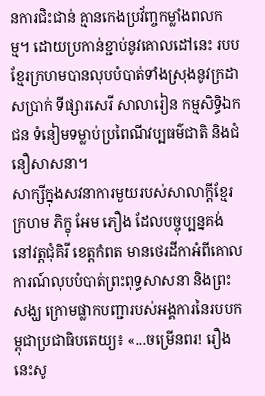នការជិះជាន់ គ្មានកេងប្រវ័ញ្ចកម្លាំងពលកម្ម។ ដោយប្រកាន់ខ្ជាប់នូវគោលដៅនេះ របបខ្មែរក្រហមបានលុបបំបាត់ទាំងស្រុងនូវក្រដាសប្រាក់ ទីផ្សារសេរី សាលារៀន កម្មសិទ្ធិឯកជន ទំនៀមទម្លាប់ប្រពៃណីវប្បធម៌ជាតិ និងជំនឿសាសនា។
សាក្សីក្នុងសវនាការមួយរបស់សាលាក្តីខ្មែរក្រហម ភិក្ខុ អែម ភឿង ដែលបច្ចុប្បន្នគង់នៅវត្តជុំគិរី ខេត្តកំពត មានថេរដីកាអំពីគោលការណ៍លុបបំបាត់ព្រះពុទ្ធសាសនា និងព្រះសង្ឃ ក្រោមផ្លាកបញ្ជារបស់អង្គការនៃរបបកម្ពុជាប្រជាធិបតេយ្យ៖ «...ចម្រើនពរ! រឿងនេះសូ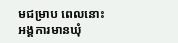មជម្រាប ពេលនោះអង្គការមានឃុំ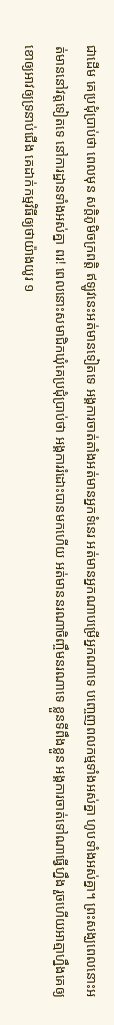ជាដើម គេប្រជុំប្រាប់ថា ពេលមុន សក្ដិភូមិចក្រពត្តិ ឥឡូវនេះអត់មានទៀតទេ អង្គការចាត់តាំងអត់មានអ្នកទំនេរ អត់មានអ្នកណាបម្រើអ្នកណាទេ បញ្ចេញពលកម្មទាំងអស់គ្នា ហូបទាំងអស់គ្នា។ ព្រះសង្ឃពេលនោះអត់មាននៅវត្តទៀតទេ នៅការដ្ឋានទាំងអស់គ្នា ពរ! ពេលនោះសមាជិកឃុំគេប្រជុំប្រាប់ថា អង្គការរំដោះបានមកហើយ អត់មាននរណាចិញ្ចឹមនរណាទេ ខ្លួនទីពឹងខ្លួន អង្គការចាត់ទៅណាធ្វើហ្នឹង រួចហើយអាត្មាហ្នឹងគេឲ្យខោឲ្យអាវឲ្យទ្រនាប់ជើង គេដាក់កម្មវិធីឲ្យថាយ៉ាងយូរ ១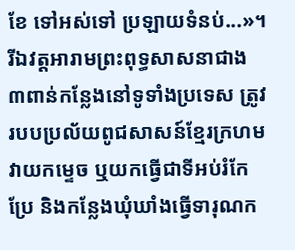ខែ ទៅអស់ទៅ ប្រឡាយទំនប់...»។
រីឯវត្តអារាមព្រះពុទ្ធសាសនាជាង ៣ពាន់កន្លែងនៅទូទាំងប្រទេស ត្រូវរបបប្រល័យពូជសាសន៍ខ្មែរក្រហមវាយកម្ទេច ឬយកធ្វើជាទីអប់រំកែប្រែ និងកន្លែងឃុំឃាំងធ្វើទារុណក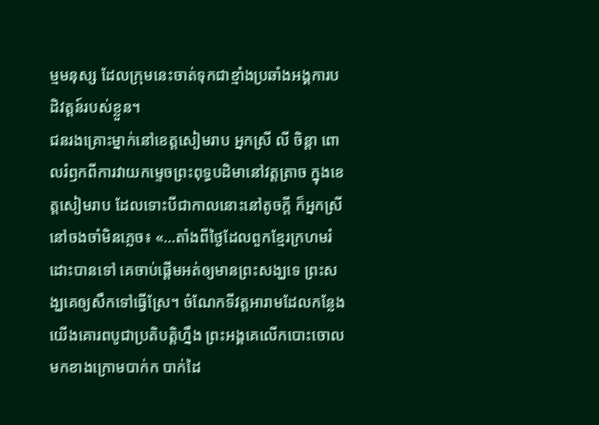ម្មមនុស្ស ដែលក្រុមនេះចាត់ទុកជាខ្មាំងប្រឆាំងអង្គការបដិវត្តន៍របស់ខ្លួន។
ជនរងគ្រោះម្នាក់នៅខេត្តសៀមរាប អ្នកស្រី លី ចិន្តា ពោលរំឭកពីការវាយកម្ទេចព្រះពុទ្ធបដិមានៅវត្តត្រាច ក្នុងខេត្តសៀមរាប ដែលទោះបីជាកាលនោះនៅតូចក្តី ក៏អ្នកស្រីនៅចងចាំមិនភ្លេច៖ «...តាំងពីថ្ងៃដែលពួកខ្មែរក្រហមរំដោះបានទៅ គេចាប់ផ្ដើមអត់ឲ្យមានព្រះសង្ឃទេ ព្រះសង្ឃគេឲ្យសឹកទៅធ្វើស្រែ។ ចំណែកទីវត្តអារាមដែលកន្លែងយើងគោរពបូជាប្រតិបត្តិហ្នឹង ព្រះអង្គគេលើកបោះចោលមកខាងក្រោមបាក់ក បាក់ដៃ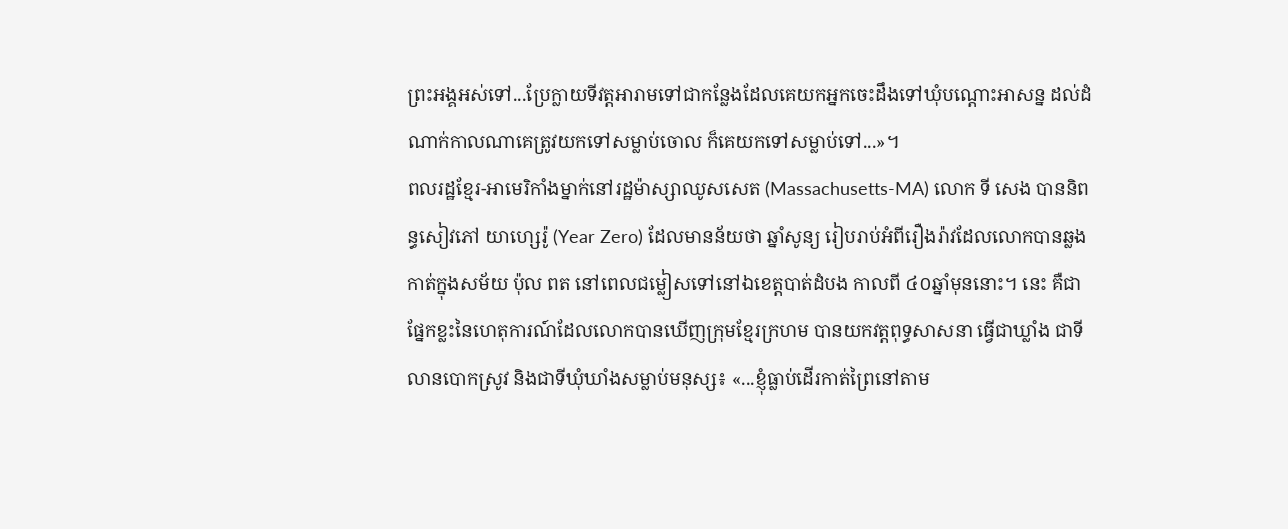ព្រះអង្គអស់ទៅ...ប្រែក្លាយទីវត្តអារាមទៅជាកន្លែងដែលគេយកអ្នកចេះដឹងទៅឃុំបណ្ដោះអាសន្ន ដល់ដំណាក់កាលណាគេត្រូវយកទៅសម្លាប់ចោល ក៏គេយកទៅសម្លាប់ទៅ...»។
ពលរដ្ឋខ្មែរ-អាមេរិកាំងម្នាក់នៅរដ្ឋម៉ាស្សាឈូសសេត (Massachusetts-MA) លោក ទី សេង បាននិពន្ធសៀវភៅ យាហ្សេរ៉ូ (Year Zero) ដែលមានន័យថា ឆ្នាំសូន្យ រៀបរាប់អំពីរឿងរ៉ាវដែលលោកបានឆ្លងកាត់ក្នុងសម័យ ប៉ុល ពត នៅពេលជម្លៀសទៅនៅឯខេត្តបាត់ដំបង កាលពី ៤០ឆ្នាំមុននោះ។ នេះ គឺជាផ្នែកខ្លះនៃហេតុការណ៍ដែលលោកបានឃើញក្រុមខ្មែរក្រហម បានយកវត្តពុទ្ធសាសនា ធ្វើជាឃ្លាំង ជាទីលានបោកស្រូវ និងជាទីឃុំឃាំងសម្លាប់មនុស្ស៖ «...ខ្ញុំធ្លាប់ដើរកាត់ព្រៃនៅតាម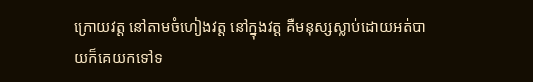ក្រោយវត្ត នៅតាមចំហៀងវត្ត នៅក្នុងវត្ត គឺមនុស្សស្លាប់ដោយអត់បាយក៏គេយកទៅទ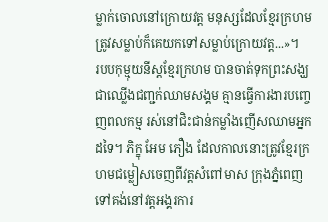ម្លាក់ចោលនៅក្រោយវត្ត មនុស្សដែលខ្មែរក្រហមត្រូវសម្លាប់ក៏គេយកទៅសម្លាប់ក្រោយវត្ត...»។
របបកុម្មុយនីស្តខ្មែរក្រហម បានចាត់ទុកព្រះសង្ឃជាឈ្លើងជញ្ជក់ឈាមសង្គម គ្មានធ្វើការងារបញ្ចេញពលកម្ម រស់នៅជិះជាន់កម្លាំងញើសឈាមអ្នកដទៃ។ ភិក្ខុ អែម ភឿង ដែលកាលនោះត្រូវខ្មែរក្រហមជម្លៀសចេញពីវត្តសំពៅមាស ក្រុងភ្នំពេញ ទៅគង់នៅវត្តអង្គរការ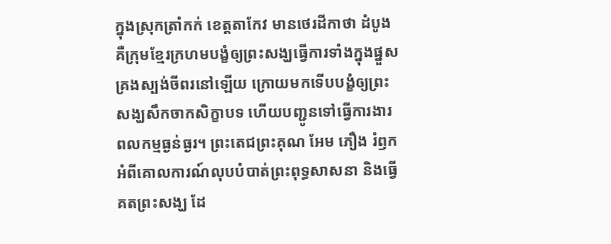ក្នុងស្រុកត្រាំកក់ ខេត្តតាកែវ មានថេរដីកាថា ដំបូង គឺក្រុមខ្មែរក្រហមបង្ខំឲ្យព្រះសង្ឃធ្វើការទាំងក្នុងផ្នួសគ្រងស្បង់ចីពរនៅឡើយ ក្រោយមកទើបបង្ខំឲ្យព្រះសង្ឃសឹកចាកសិក្ខាបទ ហើយបញ្ជូនទៅធ្វើការងារពលកម្មធ្ងន់ធ្ងរ។ ព្រះតេជព្រះគុណ អែម ភឿង រំឭកអំពីគោលការណ៍លុបបំបាត់ព្រះពុទ្ធសាសនា និងធ្វើគតព្រះសង្ឃ ដែ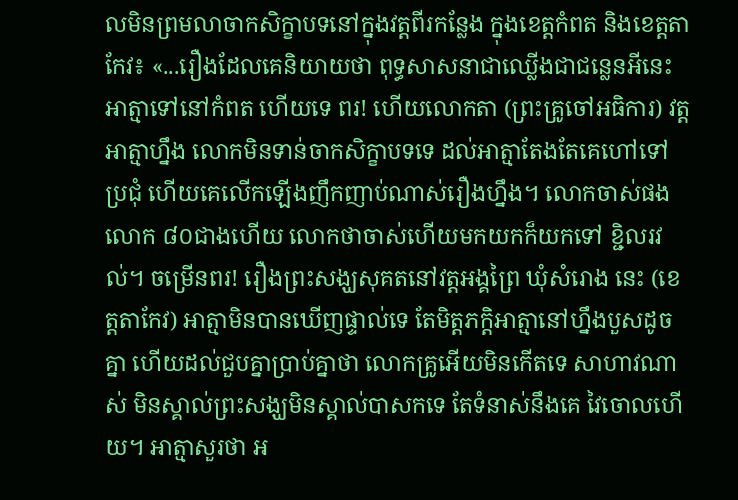លមិនព្រមលាចាកសិក្ខាបទនៅក្នុងវត្តពីរកន្លែង ក្នុងខេត្តកំពត និងខេត្តតាកែវ៖ «...រឿងដែលគេនិយាយថា ពុទ្ធសាសនាជាឈ្លើងជាជន្លេនអីនេះ អាត្មាទៅនៅកំពត ហើយទេ ពរ! ហើយលោកតា (ព្រះគ្រូចៅអធិការ) វត្តអាត្មាហ្នឹង លោកមិនទាន់ចាកសិក្ខាបទទេ ដល់អាត្មាតែងតែគេហៅទៅប្រជុំ ហើយគេលើកឡើងញឹកញាប់ណាស់រឿងហ្នឹង។ លោកចាស់ផង លោក ៨០ជាងហើយ លោកថាចាស់ហើយមកយកក៏យកទៅ ខ្ជិលរវល់។ ចម្រើនពរ! រឿងព្រះសង្ឃសុគតនៅវត្តអង្គព្រៃ ឃុំសំរោង នេះ (ខេត្តតាកែវ) អាត្មាមិនបានឃើញផ្ទាល់ទេ តែមិត្តភក្ដិអាត្មានៅហ្នឹងបួសដូចគ្នា ហើយដល់ជួបគ្នាប្រាប់គ្នាថា លោកគ្រូអើយមិនកើតទេ សាហាវណាស់ មិនស្គាល់ព្រះសង្ឃមិនស្គាល់បាសកទេ តែទំនាស់នឹងគេ វៃចោលហើយ។ អាត្មាសួរថា អ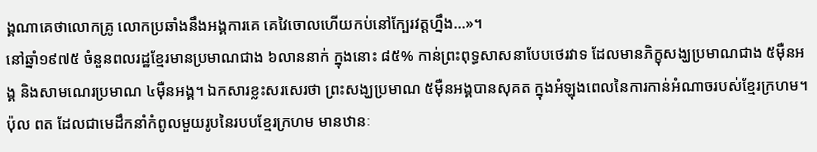ង្គណាគេថាលោកគ្រូ លោកប្រឆាំងនឹងអង្គការគេ គេវៃចោលហើយកប់នៅក្បែរវត្តហ្នឹង...»។
នៅឆ្នាំ១៩៧៥ ចំនួនពលរដ្ឋខ្មែរមានប្រមាណជាង ៦លាននាក់ ក្នុងនោះ ៨៥% កាន់ព្រះពុទ្ធសាសនាបែបថេរវាទ ដែលមានភិក្ខុសង្ឃប្រមាណជាង ៥ម៉ឺនអង្គ និងសាមណេរប្រមាណ ៤ម៉ឺនអង្គ។ ឯកសារខ្លះសរសេរថា ព្រះសង្ឃប្រមាណ ៥ម៉ឺនអង្គបានសុគត ក្នុងអំឡុងពេលនៃការកាន់អំណាចរបស់ខ្មែរក្រហម។
ប៉ុល ពត ដែលជាមេដឹកនាំកំពូលមួយរូបនៃរបបខ្មែរក្រហម មានឋានៈ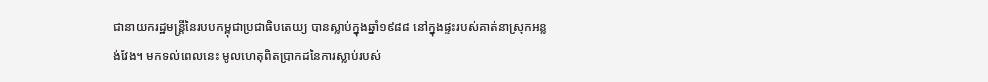ជានាយករដ្ឋមន្ត្រីនៃរបបកម្ពុជាប្រជាធិបតេយ្យ បានស្លាប់ក្នុងឆ្នាំ១៩៨៨ នៅក្នុងផ្ទះរបស់គាត់នាស្រុកអន្លង់វែង។ មកទល់ពេលនេះ មូលហេតុពិតប្រាកដនៃការស្លាប់របស់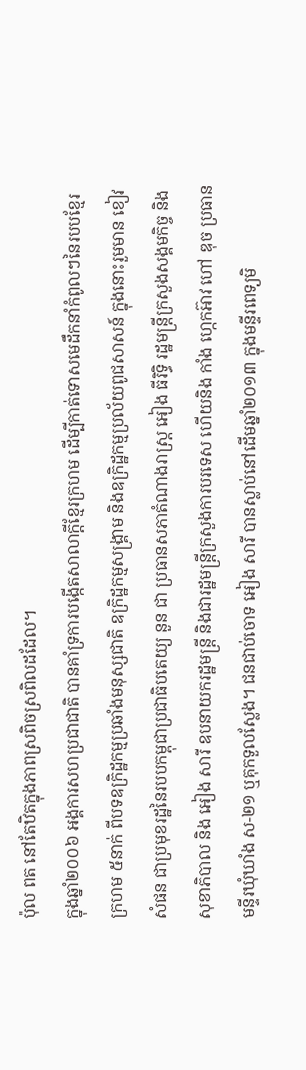ប៉ុល ពត នៅតែឋិតក្នុងភាពស្រពិចស្រពិលដដែល។
ក្នុងឆ្នាំ២០០៦ អង្គការសហប្រជាជាតិ បានគាំទ្រការបង្កើតសាលាក្តីខ្មែរក្រហម ដើម្បីកាត់ទោសមេដឹកនាំកំពូលៗនៃរបបខ្មែរក្រហម ៥នាក់ ពីបទឧក្រិដ្ឋកម្មប្រឆាំងមនុស្សជាតិ ឧក្រិដ្ឋកម្មសង្គ្រាម និងឧក្រិដ្ឋកម្មប្រល័យពូជសាសន៍ ក្នុងនោះរួមមាន ខៀវ សំផន ជាប្រមុខរដ្ឋនៃរបបកម្ពុជាប្រជាធិបតេយ្យ នួន ជា ប្រធានសភាតំណាងរាស្ត្រ អៀង ធីរិទ្ធិ រដ្ឋមន្ត្រីក្រសួងសង្គមកិច្ច និងសុខាភិបាល និង អៀង សារី ឧបនាយករដ្ឋមន្ត្រី និងជារដ្ឋមន្ត្រីក្រសួងការបរទេស ហើយនិង កាំង ហ្កេកអ៊ាវ ហៅ ឌុច ប្រធានមន្ទីរឃុំឃាំង ស-២១ ឬគុកទួលស្លែង។ ជនជាប់ចោទ អៀង សារី បានស្លាប់នៅដើមឆ្នាំ២០១៣ ក្នុងមន្ទីរពេទ្យមិ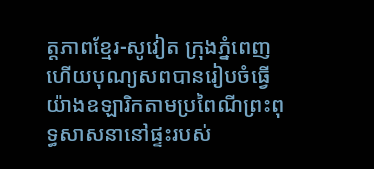ត្តភាពខ្មែរ-សូវៀត ក្រុងភ្នំពេញ ហើយបុណ្យសពបានរៀបចំធ្វើយ៉ាងឧឡារិកតាមប្រពៃណីព្រះពុទ្ធសាសនានៅផ្ទះរបស់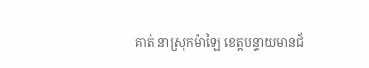គាត់ នាស្រុកម៉ាឡៃ ខេត្តបន្ទាយមានជ័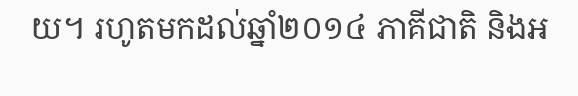យ។ រហូតមកដល់ឆ្នាំ២០១៤ ភាគីជាតិ និងអ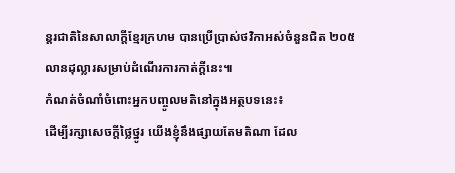ន្តរជាតិនៃសាលាក្ដីខ្មែរក្រហម បានប្រើប្រាស់ថវិកាអស់ចំនួនជិត ២០៥លានដុល្លារសម្រាប់ដំណើរការកាត់ក្តីនេះ៕
កំណត់ចំណាំចំពោះអ្នកបញ្ចូលមតិនៅក្នុងអត្ថបទនេះ៖
ដើម្បីរក្សាសេចក្ដីថ្លៃថ្នូរ យើងខ្ញុំនឹងផ្សាយតែមតិណា ដែល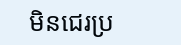មិនជេរប្រ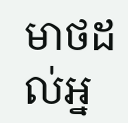មាថដល់អ្ន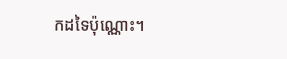កដទៃប៉ុណ្ណោះ។